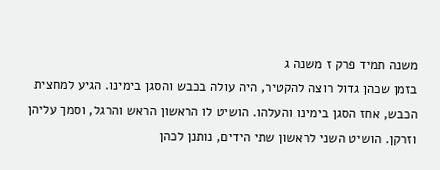משנה תמיד פרק ז משנה ג
בזמן שכהן גדול רוצה להקטיר, היה עולה בכבש והסגן בימינו. הגיע למחצית הכבש, אחז הסגן בימינו והעלהו. הושיט לו הראשון הראש והרגל, וסמך עליהן וזרקן. הושיט השני לראשון שתי הידים, נותנן לכהן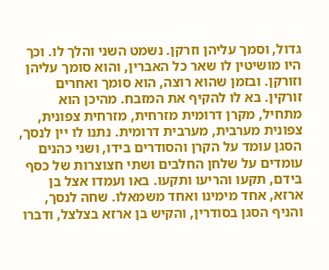גדול, וסמך עליהן וזרקן. נשמט השני והלך לו. וכך היו מושיטין לו שאר כל האברין, והוא סומך עליהן וזורקן. ובזמן שהוא רוצה, הוא סומך ואחרים זורקין. בא לו להקיף את המזבח. מהיכן הוא מתחיל, מקרן דרומית מזרחית, מזרחית צפונית, צפונית מערבית, מערבית דרומית. נתנו לו יין לנסך, הסגן עומד על הקרן והסודרים בידו, ושני כהנים עומדים על שלחן החלבים ושתי חצוצרות של כסף בידם, תקעו והריעו ותקעו. באו ועמדו אצל בן ארזא, אחד מימינו ואחד משמאלו. שחה לנסך, והניף הסגן בסודרין, והקיש בן ארזא בצלצל, ודברו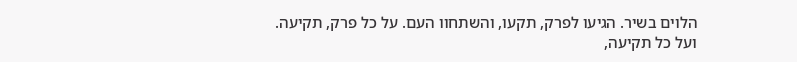הלוים בשיר. הגיעו לפרק, תקעו, והשתחוו העם. על כל פרק, תקיעה. ועל כל תקיעה,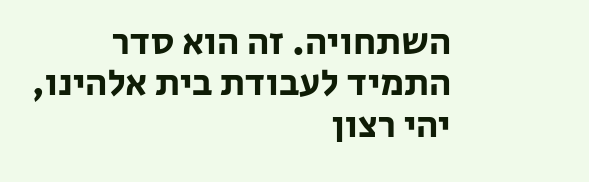השתחויה. זה הוא סדר התמיד לעבודת בית אלהינו, יהי רצון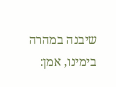שיבנה במהרה בימינו, אמן: